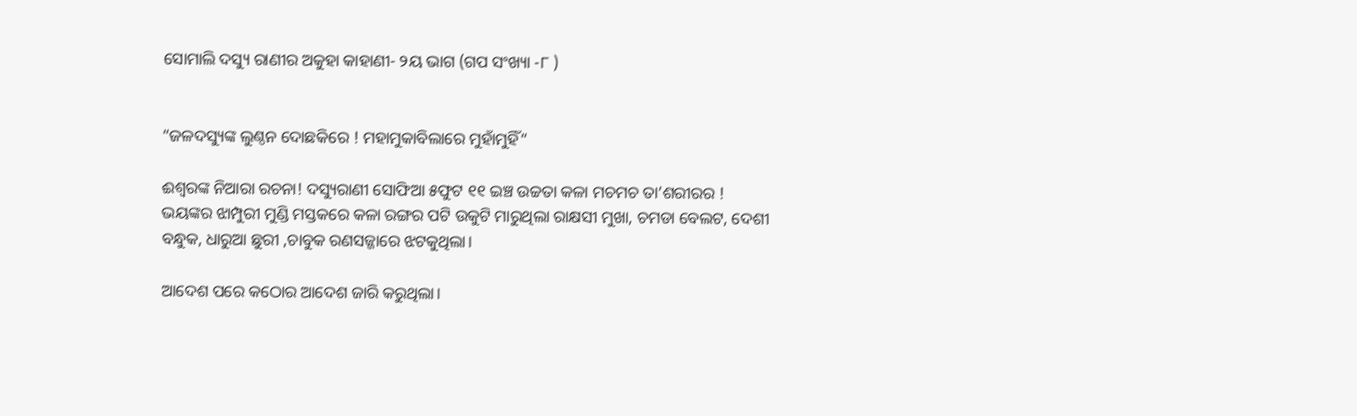ସୋମାଲି ଦସ୍ୟୁ ରାଣୀର ଅକୁହା କାହାଣୀ- ୨ୟ ଭାଗ (ଗପ ସଂଖ୍ୟା -୮ )


“ଜଳଦସ୍ୟୁଙ୍କ ଲୁଣ୍ଠନ ଦୋଛକିରେ ! ମହାମୁକାବିଲାରେ ମୁହାଁମୁହିଁ“

ଈଶ୍ୱରଙ୍କ ନିଆରା ରଚନା! ଦସ୍ୟୁରାଣୀ ସୋଫିଆ ୫ଫୁଟ ୧୧ ଇଞ୍ଚ ଉଚ୍ଚତା କଳା ମଚମଚ ତା’ଶରୀରର ! ଭୟଙ୍କର ଝାମ୍ପୁରୀ ମୁଣ୍ଡି ମସ୍ତକରେ କଳା ରଙ୍ଗର ପଟି ଉକୁଟି ମାରୁଥିଲା ରାକ୍ଷସୀ ମୁଖା, ଚମଡା ବେଲଟ, ଦେଶୀ ବନ୍ଧୁକ, ଧାରୁଆ ଛୁରୀ ,ଚାବୁକ ରଣସଜ୍ଜାରେ ଝଟକୁଥିଲା।

ଆଦେଶ ପରେ କଠୋର ଆଦେଶ ଜାରି କରୁଥିଲା।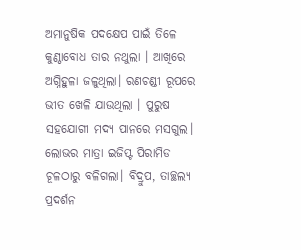ଅମାନୁଷିକ ପଦକ୍ଷେପ ପାଇଁ ତିଳେ କୁଣ୍ଠାବୋଧ ତାର ନଥୁଲା । ଆଖିରେ ଅଗ୍ନିହୁଳା ଜଳୁଥିଲା। ରଣଚଣ୍ଡୀ ରୂପରେ ଭୀତ ଖେଳି ଯାଉଥିଲା । ପୁରୁଷ ସହଯୋଗୀ ମଦ୍ୟ ପାନରେ ମସଗୁଲ। ଲୋଭର ମାତ୍ରା ଇଜିପ୍ଟ ପିରାମିଡ ଚୂଳଠାରୁ ବଳିଗଲା। ବିଦ୍ରୁପ, ତାଚ୍ଛଲ୍ୟ ପ୍ରଦର୍ଶନ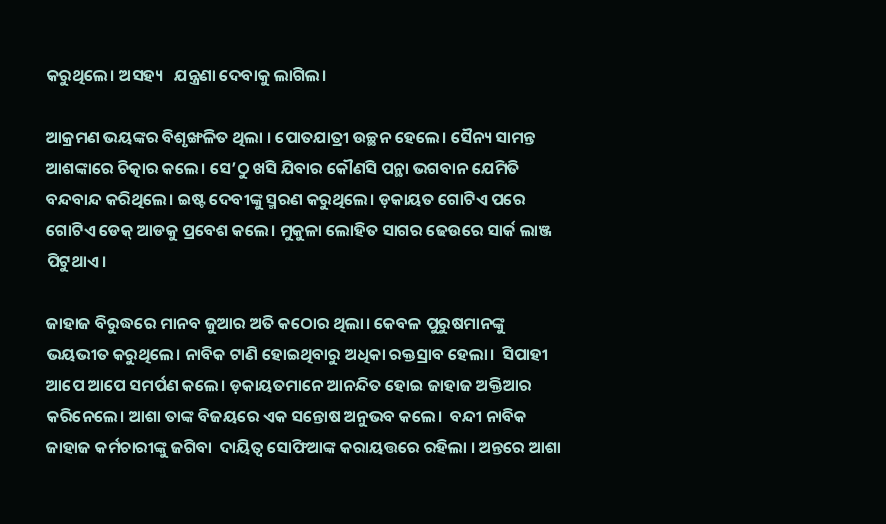କରୁଥିଲେ। ଅସହ୍ୟ   ଯନ୍ତ୍ରଣା ଦେବାକୁ ଲାଗିଲ।

ଆକ୍ରମଣ ଭୟଙ୍କର ବିଶୃଙ୍ଖଳିତ ଥିଲା । ପୋତଯାତ୍ରୀ ଉଚ୍ଛନ ହେଲେ। ସୈନ୍ୟ ସାମନ୍ତ ଆଶଙ୍କାରେ ଚିତ୍କାର କଲେ। ସେ’ଠୁ ଖସି ଯିବାର କୌଣସି ପନ୍ଥା ଭଗବାନ ଯେମିତି ବନ୍ଦବାନ୍ଦ କରିଥିଲେ। ଇଷ୍ଟ ଦେବୀଙ୍କୁ ସ୍ମରଣ କରୁଥିଲେ। ଡ଼କାୟତ ଗୋଟିଏ ପରେ ଗୋଟିଏ ଡେକ୍ ଆଡକୁ ପ୍ରବେଶ କଲେ। ମୁକୁଳା ଲୋହିତ ସାଗର ଢେଉରେ ସାର୍କ ଲାଞ୍ଜ ପିଟୁଥାଏ।

ଜାହାଜ ବିରୁଦ୍ଧରେ ମାନବ ଜୁଆର ଅତି କଠୋର ଥିଲା। କେବଳ ପୁରୁଷମାନଙ୍କୁ ଭୟଭୀତ କରୁଥିଲେ। ନାବିକ ଟାଣି ହୋଇଥିବାରୁ ଅଧିକା ରକ୍ତସ୍ରାବ ହେଲା।  ସିପାହୀ ଆପେ ଆପେ ସମର୍ପଣ କଲେ। ଡ଼କାୟତମାନେ ଆନନ୍ଦିତ ହୋଇ ଜାହାଜ ଅକ୍ତିଆର କରିନେଲେ। ଆଶା ତାଙ୍କ ବିଜୟରେ ଏକ ସନ୍ତୋଷ ଅନୁଭବ କଲେ।  ବନ୍ଦୀ ନାବିକ ଜାହାଜ କର୍ମଚାରୀଙ୍କୁ ଜଗିବା  ଦାୟିତ୍ୱ ସୋଫିଆଙ୍କ କରାୟତ୍ତରେ ରହିଲା । ଅନ୍ତରେ ଆଶା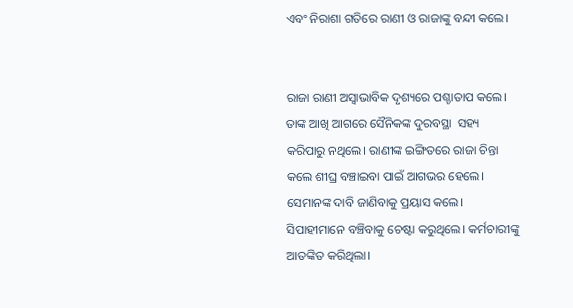ଏବଂ ନିରାଶା ଗତିରେ ରାଣୀ ଓ ରାଜାଙ୍କୁ ବନ୍ଦୀ କଲେ।


ରାଜା ରାଣୀ ଅସ୍ୱାଭାବିକ ଦୃଶ୍ୟରେ ପଶ୍ଚାତାପ କଲେ। ତାଙ୍କ ଆଖି ଆଗରେ ସୈନିକଙ୍କ ଦୁରବସ୍ଥା  ସହ୍ୟ କରିପାରୁ ନଥିଲେ। ରାଣୀଙ୍କ ଇଙ୍ଗିତରେ ରାଜା ଚିନ୍ତା କଲେ ଶୀଘ୍ର ବଞ୍ଚାଇବା ପାଇଁ ଆଗଭର ହେଲେ। ସେମାନଙ୍କ ଦାବି ଜାଣିବାକୁ ପ୍ରୟାସ କଲେ। ସିପାହୀମାନେ ବଞ୍ଚିବାକୁ ଚେଷ୍ଟା କରୁଥିଲେ। କର୍ମଚାରୀଙ୍କୁ ଆତଙ୍କିତ କରିଥିଲା।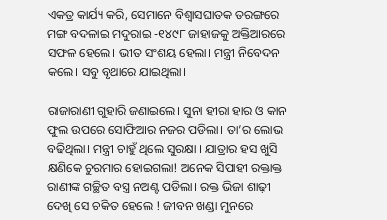ଏକତ୍ର କାର୍ଯ୍ୟ କରି, ସେମାନେ ବିଶ୍ୱାସଘାତକ ତରଙ୍ଗରେ ମଙ୍ଗ ବଦଳାଇ ମଦୁରାଇ -୧୪୯୮ ଜାହାଜକୁ ଅକ୍ତିଆରରେ ସଫଳ ହେଲେ। ଭୀତ ସଂଶୟ ହେଲା। ମନ୍ତ୍ରୀ ନିବେଦନ କଲେ। ସବୁ ବୃଥାରେ ଯାଇଥିଲା।

ରାଜାରାଣୀ ଗୁହାରି ଜଣାଇଲେ। ସୁନା ହୀରା ହାର ଓ କାନ ଫୁଲ ଉପରେ ସୋଫିଆର ନଜର ପଡିଲା। ତା’ର ଲୋଭ ବଢିଥିଲା। ମନ୍ତ୍ରୀ ଚାହୁଁ ଥିଲେ ସୁରକ୍ଷା । ଯାତ୍ରାର ହସ ଖୁସି କ୍ଷଣିକେ ଚୁରମାର ହୋଇଗଲା! ଅନେକ ସିପାହୀ ରକ୍ତାକ୍ତ ରାଣୀଙ୍କ ଗଚ୍ଛିତ ବସ୍ତ୍ର ନଅଣ୍ଟ ପଡିଲା। ରକ୍ତ ଭିଜା ଶାଢ଼ୀ ଦେଖି ସେ ଚକିତ ହେଲେ ! ଜୀବନ ଖଣ୍ଡା ମୁନରେ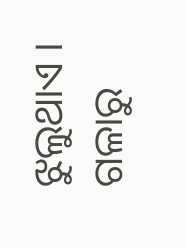ଝୁଲୁଥାଏ । ଗଳାରୁ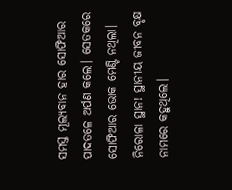ସମସ୍ତ ମୂଲ୍ୟବାନ ହାର ସୋଫିଆର ପାଦତଳେ ଅର୍ପଣ କଲେ। ସେତକରେ ସୋଫିଆର ଭୋକ ମେଣ୍ଟି ନଥିଲା।  ନିରୋଳା ସ୍ଥାନ! ସ୍ଥାନୀୟ ଜୀବନ ବୃକ୍ଷ ନାମରେ କହୁଥିଲେ।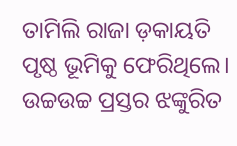ତାମିଲି ରାଜା ଡ଼କାୟତି ପୃଷ୍ଠ ଭୂମିକୁ ଫେରିଥିଲେ। ଉଚ୍ଚଉଚ୍ଚ ପ୍ରସ୍ତର ଝଙ୍କୁରିତ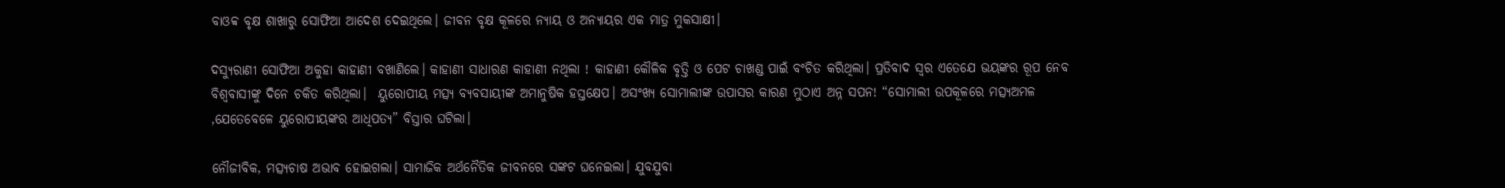ବାଓବ୍ବ ବୃକ୍ଷ ଶାଖାରୁ ସୋଫିଆ ଆଦେଶ ଦେଇଥିଲେ। ଜୀବନ ବୃକ୍ଷ କୂଳରେ ନ୍ୟାୟ ଓ ଅନ୍ୟାୟର ଏକ ମାତ୍ର ମୁକସାକ୍ଷୀ।

ଦସ୍ୟୁରାଣୀ ସୋଫିଆ ଅକୁହା କାହାଣୀ ବଖାଣିଲେ। କାହାଣୀ ସାଧାରଣ କାହାଣୀ ନଥିଲା ! କାହାଣୀ କୌଳିକ ବୃତ୍ତି ଓ ପେଟ ଚାଖଣ୍ଡ ପାଇଁ ବଂଚିତ କରିଥିଲା। ପ୍ରତିବାଦ ସ୍ୱର ଏତେଯେ ଭୟଙ୍କର ରୂପ ନେବ ବିଶ୍ୱବାସୀଙ୍କୁ ଦିନେ ଚକିତ କରିଥିଲା।  ୟୁରୋପୀୟ ମତ୍ସ୍ୟ ବ୍ୟବସାୟୀଙ୍କ ଅମାନୁଷିକ ହସ୍ତକ୍ଷେପ। ଅସଂଖ୍ୟ ସୋମାଲୀଙ୍କ ଉପାସର କାରଣ ମୁଠାଏ ଅନ୍ନ ସପନ! “ସୋମାଲୀ ଉପକୂଳରେ ମତ୍ସ୍ୟଅମଳ ,ଯେତେବେଳେ ୟୁରୋପୀୟଙ୍କର ଆଧିପତ୍ୟ” ବିସ୍ତାର ଘଟିଲା।

ନୌଜୀବିକ, ମତ୍ସ୍ୟଚାଷ ଅଭାବ ହୋଇଗଲା। ସାମାଜିକ ଅର୍ଥନୈତିକ ଜୀବନରେ ସଙ୍କଟ ଘନେଇଲା। ଯୁବଯୁବା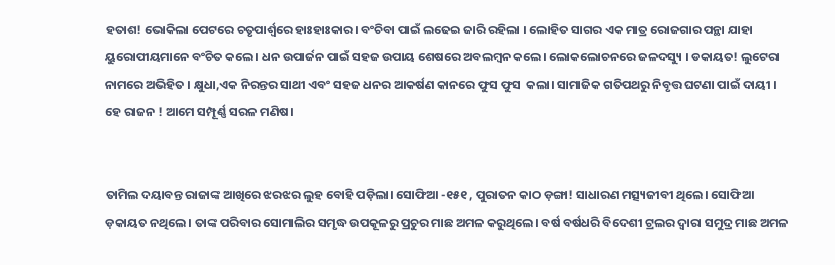ହତାଶ! ଭୋକିଲା ପେଟରେ ଚତୃପାର୍ଶ୍ୱରେ ହାଃହାଃକାର। ବଂଚିବା ପାଇଁ ଲଢେଇ ଜାରି ରହିଲା । ଲୋହିତ ସାଗର ଏକ ମାତ୍ର ରୋଜଗାର ପନ୍ଥା ଯାହା ୟୁରୋପୀୟମାନେ ବଂଚିତ କଲେ। ଧନ ଉପାର୍ଜନ ପାଇଁ ସହଜ ଉପାୟ ଶେଷରେ ଅବଲମ୍ବନ କଲେ। ଲୋକଲୋଚନରେ ଜଳଦସ୍ୟୁ । ଡକାୟତ! ଲୁଟେରା ନାମରେ ଅଭିହିତ । କ୍ଷୁଧା,ଏକ ନିରନ୍ତର ସାଥୀ ଏବଂ ସହଜ ଧନର ଆକର୍ଷଣ କାନରେ ଫୁସ ଫୁସ  କଲା। ସାମାଜିକ ଗତିପଥରୁ ନିବୃତ୍ତ ଘଟଣା ପାଇଁ ଦାୟୀ । ହେ ରାଜନ ! ଆମେ ସମ୍ପୂର୍ଣ୍ଣ ସରଳ ମଣିଷ।


ତାମିଲ ଦୟାବନ୍ତ ରାଜାଙ୍କ ଆଖିରେ ଝରଝର ଲୁହ ବୋହି ପଡ଼ିଲା। ସୋଫିଆ -୧୫୧ , ପୁରାତନ କାଠ ଡ଼ଙ୍ଗା! ସାଧାରଣ ମତ୍ସ୍ୟଜୀବୀ ଥିଲେ। ସୋଫିଆ ଡ଼କାୟତ ନଥିଲେ। ତାଙ୍କ ପରିବାର ସୋମାଲିର ସମୃଦ୍ଧ ଉପକୂଳରୁ ପ୍ରଚୁର ମାଛ ଅମଳ କରୁଥିଲେ। ବର୍ଷ ବର୍ଷଧରି ବିଦେଶୀ ଟ୍ରଲର ଦ୍ୱାରା ସମୁଦ୍ର ମାଛ ଅମଳ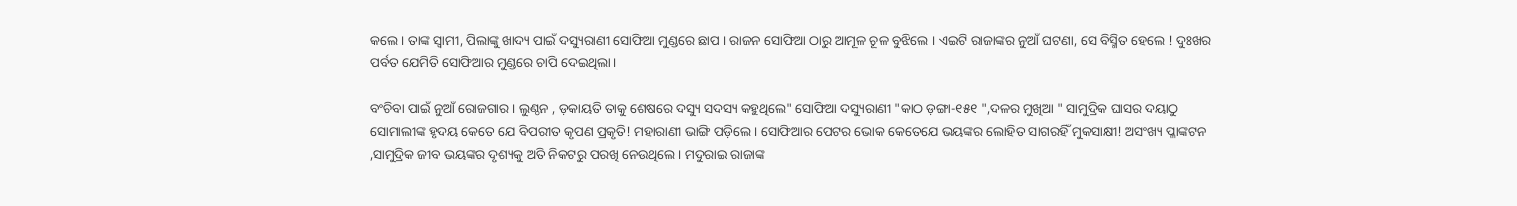କଲେ। ତାଙ୍କ ସ୍ୱାମୀ, ପିଲାଙ୍କୁ ଖାଦ୍ୟ ପାଇଁ ଦସ୍ୟୁରାଣୀ ସୋଫିଆ ମୁଣ୍ଡରେ ଛାପ । ରାଜନ ସୋଫିଆ ଠାରୁ ଆମୂଳ ଚୂଳ ବୁଝିଲେ । ଏଇଟି ରାଜାଙ୍କର ନୁଆଁ ଘଟଣା, ସେ ବିସ୍ମିତ ହେଲେ ! ଦୁଃଖର ପର୍ବତ ଯେମିତି ସୋଫିଆର ମୁଣ୍ଡରେ ଚାପି ଦେଇଥିଲା।

ବଂଚିବା ପାଇଁ ନୁଆଁ ରୋଜଗାର । ଲୁଣ୍ଠନ , ଡ଼କାୟତି ତାକୁ ଶେଷରେ ଦସ୍ୟୁ ସଦସ୍ୟ କହୁଥିଲେ" ସୋଫିଆ ଦସ୍ୟୁରାଣୀ "କାଠ ଡ଼ଙ୍ଗା-୧୫୧ ",ଦଳର ମୁଖିଆ " ସାମୁଦ୍ରିକ ଘାସର ଦୟାଠୁ ସୋମାଲୀଙ୍କ ହୃଦୟ କେତେ ଯେ ବିପରୀତ କୃପଣ ପ୍ରକୃତି! ମହାରାଣୀ ଭାଙ୍ଗି ପଡ଼ିଲେ। ସୋଫିଆର ପେଟର ଭୋକ କେତେଯେ ଭୟଙ୍କର ଲୋହିତ ସାଗରହିଁ ମୁକସାକ୍ଷୀ! ଅସଂଖ୍ୟ ପ୍ଳାଙ୍କଟନ ,ସାମୁଦ୍ରିକ ଜୀବ ଭୟଙ୍କର ଦୃଶ୍ୟକୁ ଅତି ନିକଟରୁ ପରଖି ନେଉଥିଲେ । ମଦୁରାଇ ରାଜାଙ୍କ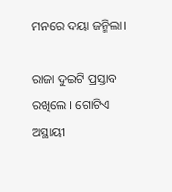ମନରେ ଦୟା ଜନ୍ମିଲା।

ରାଜା ଦୁଇଟି ପ୍ରସ୍ତାବ ରଖିଲେ । ଗୋଟିଏ ଅସ୍ଥାୟୀ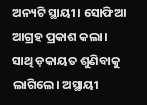ଅନ୍ୟଟି ସ୍ଥାୟୀ। ସୋଫିଆ ଆଗ୍ରହ ପ୍ରକାଶ କଲା।  ସାଥି ଡ଼କାୟତ ଶୁଣିବାକୁ ଲାଗିଲେ। ଅସ୍ଥାୟୀ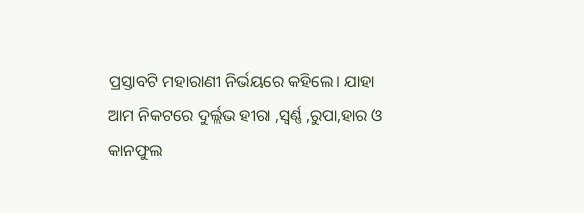ପ୍ରସ୍ତାବଟି ମହାରାଣୀ ନିର୍ଭୟରେ କହିଲେ। ଯାହା ଆମ ନିକଟରେ ଦୁର୍ଲ୍ଲଭ ହୀରା ,ସ୍ବର୍ଣ୍ଣ ,ରୁପା,ହାର ଓ କାନଫୁଲ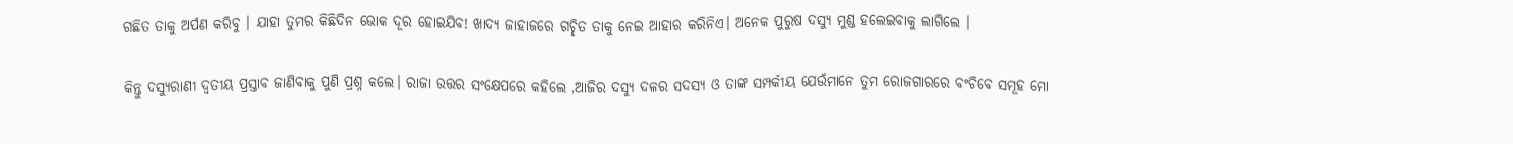ଗଛିତ ତାକୁ ଅର୍ପଣ କରିବୁ । ଯାହା ତୁମର କିଛିଦିନ ଭୋକ ଦୂର ହୋଇଯିବ! ଖାଦ୍ୟ ଜାହାଜରେ ଗଚ୍ଛିତ ତାକୁ ନେଇ ଆହାର କରିନିଏ। ଅନେକ ପୁରୁଷ ଦସ୍ୟୁ ମୁଣ୍ଡ ହଲେଇବାକୁ ଲାଗିଲେ ।

କିନ୍ତୁ ଦସ୍ୟୁରାଣୀ ଦ୍ୱତୀୟ ପ୍ରସ୍ତାବ ଜାଣିବାକୁ ପୁଣି ପ୍ରଶ୍ନ କଲେ। ରାଜା ଉତ୍ତର ସଂକ୍ଷେପରେ କହିଲେ ,ଆଜିର ଦସ୍ୟୁ ଦଳର ସଦସ୍ୟ ଓ ତାଙ୍କ ସମ୍ପର୍କୀୟ ଯେଉଁମାନେ ତୁମ ରୋଜଗାରରେ ବଂଚିବେ ସମୂହ ମୋ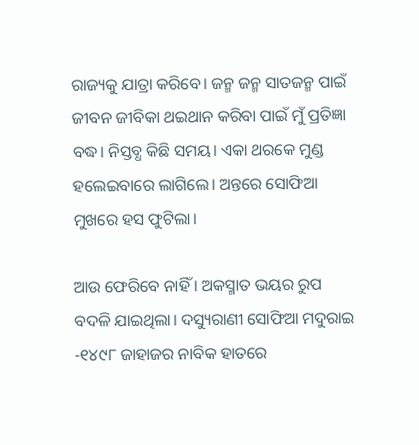ରାଜ୍ୟକୁ ଯାତ୍ରା କରିବେ। ଜନ୍ମ ଜନ୍ମ ସାତଜନ୍ମ ପାଇଁ ଜୀବନ ଜୀବିକା ଥଇଥାନ କରିବା ପାଇଁ ମୁଁ ପ୍ରତିଜ୍ଞା ବଦ୍ଧ। ନିସ୍ତବ୍ଧ କିଛି ସମୟ। ଏକା ଥରକେ ମୁଣ୍ଡ ହଲେଇବାରେ ଲାଗିଲେ। ଅନ୍ତରେ ସୋଫିଆ ମୁଖରେ ହସ ଫୁଟିଲା।

ଆଉ ଫେରିବେ ନାହିଁ । ଅକସ୍ମାତ ଭୟର ରୁପ ବଦଳି ଯାଇଥିଲା। ଦସ୍ୟୁରାଣୀ ସୋଫିଆ ମଦୁରାଇ -୧୪୯୮ ଜାହାଜର ନାବିକ ହାତରେ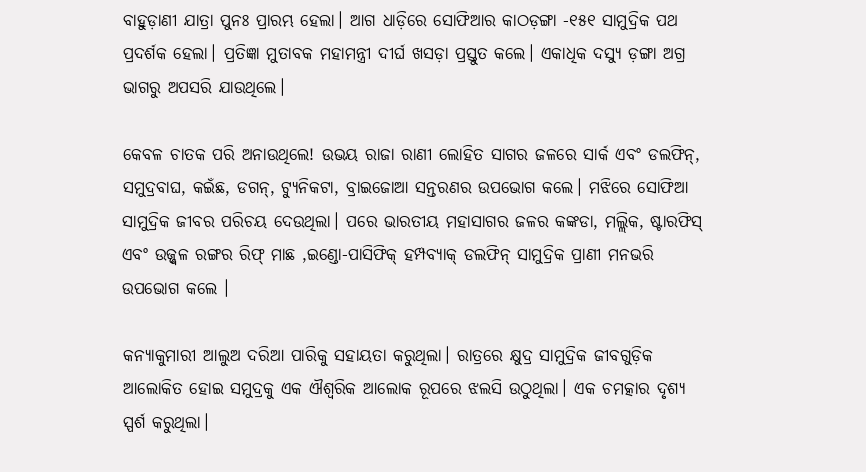ବାହୁଡ଼ାଣୀ ଯାତ୍ରା ପୁନଃ ପ୍ରାରମ୍ଭ ହେଲା। ଆଗ ଧାଡ଼ିରେ ସୋଫିଆର କାଠଡ଼ଙ୍ଗା -୧୫୧ ସାମୁଦ୍ରିକ ପଥ ପ୍ରଦର୍ଶକ ହେଲା। ପ୍ରତିଜ୍ଞା ମୁତାବକ ମହାମନ୍ତ୍ରୀ ଦୀର୍ଘ ଖସଡ଼ା ପ୍ରସ୍ତୁତ କଲେ। ଏକାଧିକ ଦସ୍ୟୁ ଡ଼ଙ୍ଗା ଅଗ୍ର  ଭାଗରୁ ଅପସରି ଯାଉଥିଲେ।

କେବଳ ଚାତକ ପରି ଅନାଉଥିଲେ! ଉଭୟ ରାଜା ରାଣୀ ଲୋହିତ ସାଗର ଜଳରେ ସାର୍କ ଏବଂ ଡଲଫିନ୍, ସମୁଦ୍ରବାଘ, କଇଁଛ, ଡଗନ୍, ଟ୍ୟୁନିକଟା, ବ୍ରାଇଜୋଆ ସନ୍ତରଣର ଉପଭୋଗ କଲେ। ମଝିରେ ସୋଫିଆ ସାମୁଦ୍ରିକ ଜୀବର ପରିଚୟ ଦେଉଥିଲା। ପରେ ଭାରତୀୟ ମହାସାଗର ଜଳର କଙ୍କଡା, ମଲ୍ଲିକ, ଷ୍ଟାରଫିସ୍ ଏବଂ ଉଜ୍ଜ୍ୱଳ ରଙ୍ଗର ରିଫ୍ ମାଛ ,ଇଣ୍ଡୋ-ପାସିଫିକ୍ ହମ୍ପବ୍ୟାକ୍ ଡଲଫିନ୍ ସାମୁଦ୍ରିକ ପ୍ରାଣୀ ମନଭରି ଉପଭୋଗ କଲେ ।

କନ୍ୟାକୁମାରୀ ଆଲୁଅ ଦରିଆ ପାରିକୁ ସହାୟତା କରୁଥିଲା। ରାତ୍ରରେ କ୍ଷୁଦ୍ର ସାମୁଦ୍ରିକ ଜୀବଗୁଡ଼ିକ ଆଲୋକିତ ହୋଇ ସମୁଦ୍ରକୁ ଏକ ଐଶ୍ଵରିକ ଆଲୋକ ରୂପରେ ଝଲସି ଉଠୁଥିଲା। ଏକ ଚମତ୍କାର ଦୃଶ୍ୟ ସ୍ପର୍ଶ କରୁଥିଲା।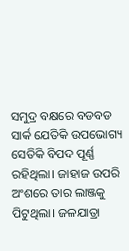ସମୁଦ୍ର ବକ୍ଷରେ ବଡବଡ ସାର୍କ ଯେତିକି ଉପଭୋଗ୍ୟ ସେତିକି ବିପଦ ପୂର୍ଣ୍ଣ ରହିଥିଲା। ଜାହାଜ ଉପରି ଅଂଶରେ ତାର ଲାଞ୍ଜକୁ ପିଟୁଥିଲା। ଜଳଯାତ୍ରା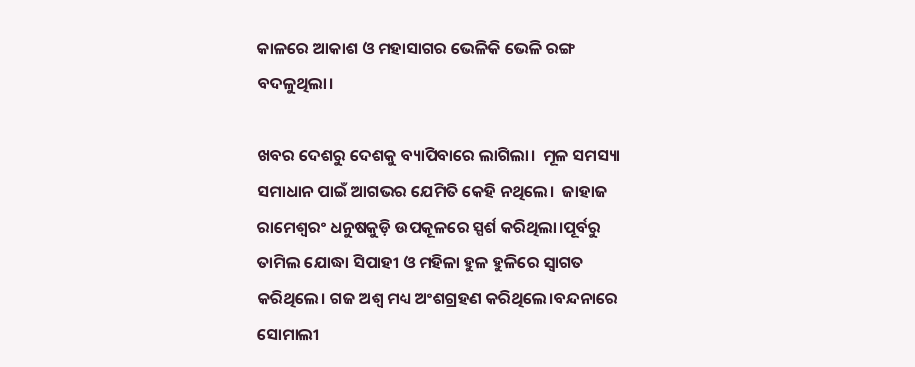କାଳରେ ଆକାଶ ଓ ମହାସାଗର ଭେଳିକି ଭେଳି ରଙ୍ଗ ବଦଳୁଥିଲା।

ଖବର ଦେଶରୁ ଦେଶକୁ ବ୍ୟାପିବାରେ ଲାଗିଲା।  ମୂଳ ସମସ୍ୟା ସମାଧାନ ପାଇଁ ଆଗଭର ଯେମିତି କେହି ନଥିଲେ।  ଜାହାଜ ରାମେଶ୍ୱରଂ ଧନୁଷକୁଡ଼ି ଉପକୂଳରେ ସ୍ପର୍ଶ କରିଥିଲା।ପୂର୍ବରୁ ତାମିଲ ଯୋଦ୍ଧା ସିପାହୀ ଓ ମହିଳା ହୁଳ ହୁଳିରେ ସ୍ୱାଗତ କରିଥିଲେ। ଗଜ ଅଶ୍ୱ ମଧ୍ୟ ଅଂଶଗ୍ରହଣ କରିଥିଲେ।ବନ୍ଦନାରେ ସୋମାଲୀ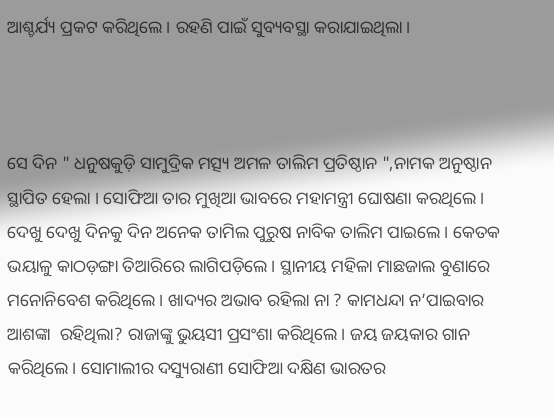ଆଶ୍ଚର୍ଯ୍ୟ ପ୍ରକଟ କରିଥିଲେ। ରହଣି ପାଇଁ ସୁବ୍ୟବସ୍ଥା କରାଯାଇଥିଲା।



ସେ ଦିନ " ଧନୁଷକୁଡ଼ି ସାମୁଦ୍ରିକ ମତ୍ସ୍ୟ ଅମଳ ତାଲିମ ପ୍ରତିଷ୍ଠାନ ",ନାମକ ଅନୁଷ୍ଠାନ ସ୍ଥାପିତ ହେଲା । ସୋଫିଆ ତାର ମୁଖିଆ ଭାବରେ ମହାମନ୍ତ୍ରୀ ଘୋଷଣା କରଥିଲେ। ଦେଖୁ ଦେଖୁ ଦିନକୁ ଦିନ ଅନେକ ତାମିଲ ପୁରୁଷ ନାବିକ ତାଲିମ ପାଇଲେ। କେତକ ଭୟାଳୁ କାଠଡ଼ଙ୍ଗା ତିଆରିରେ ଲାଗିପଡ଼ିଲେ। ସ୍ଥାନୀୟ ମହିଳା ମାଛଜାଲ ବୁଣାରେ ମନୋନିବେଶ କରିଥିଲେ। ଖାଦ୍ୟର ଅଭାବ ରହିଲା ନା ? କାମଧନ୍ଦା ନ’ପାଇବାର ଆଶଙ୍କା  ରହିଥିଲା? ରାଜାଙ୍କୁ ଭୁୟସୀ ପ୍ରସଂଶା କରିଥିଲେ। ଜୟ ଜୟକାର ଗାନ କରିଥିଲେ। ସୋମାଲୀର ଦସ୍ୟୁରାଣୀ ସୋଫିଆ ଦକ୍ଷିଣ ଭାରତର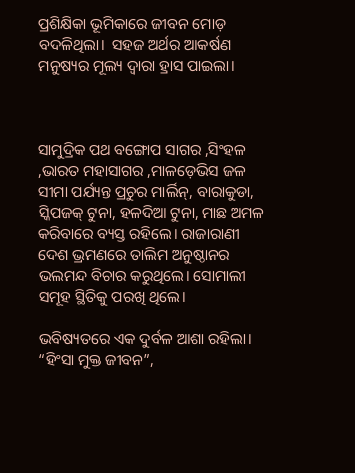ପ୍ରଶିକ୍ଷିକା ଭୂମିକାରେ ଜୀବନ ମୋଡ଼ ବଦଳିଥିଲା।  ସହଜ ଅର୍ଥର ଆକର୍ଷଣ ମନୁଷ୍ୟର ମୂଲ୍ୟ ଦ୍ୱାରା ହ୍ରାସ ପାଇଲା।



ସାମୁଦ୍ରିକ ପଥ ବଙ୍ଗୋପ ସାଗର ,ସିଂହଳ ,ଭାରତ ମହାସାଗର ,ମାଳଡ଼େଭିସ ଜଳ ସୀମା ପର୍ଯ୍ୟନ୍ତ ପ୍ରଚୁର ମାର୍ଲିନ୍, ବାରାକୁଡା, ସ୍କିପଜକ୍ ଟୁନା, ହଳଦିଆ ଟୁନା, ମାଛ ଅମଳ କରିବାରେ ବ୍ୟସ୍ତ ରହିଲେ। ରାଜାରାଣୀ ଦେଶ ଭ୍ରମଣରେ ତାଲିମ ଅନୁଷ୍ଠାନର ଭଲମନ୍ଦ ବିଚାର କରୁଥିଲେ। ସୋମାଲୀ ସମୂହ ସ୍ଥିତିକୁ ପରଖି ଥିଲେ।

ଭବିଷ୍ୟତରେ ଏକ ଦୁର୍ବଳ ଆଶା ରହିଲା। “ହିଂସା ମୁକ୍ତ ଜୀବନ”,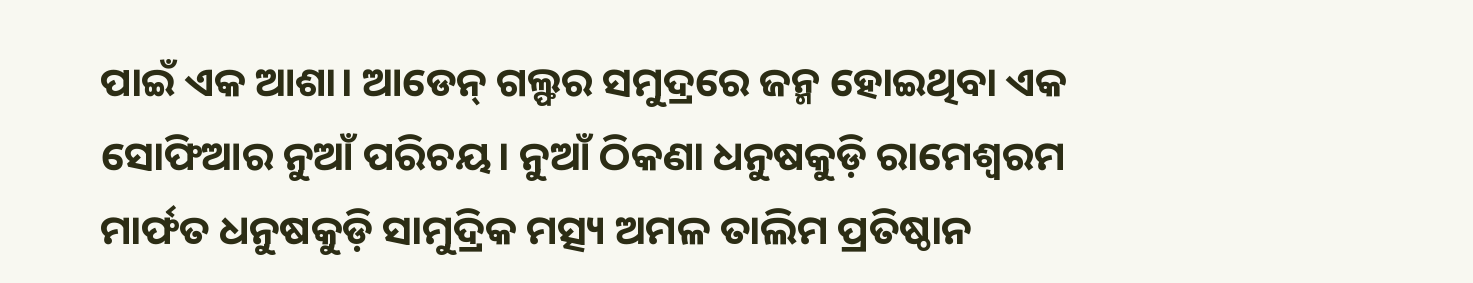ପାଇଁ ଏକ ଆଶା। ଆଡେନ୍ ଗଲ୍ଫର ସମୁଦ୍ରରେ ଜନ୍ମ ହୋଇଥିବା ଏକ ସୋଫିଆର ନୁଆଁ ପରିଚୟ। ନୁଆଁ ଠିକଣା ଧନୁଷକୁଡ଼ି ରାମେଶ୍ୱରମ ମାର୍ଫତ ଧନୁଷକୁଡ଼ି ସାମୁଦ୍ରିକ ମତ୍ସ୍ୟ ଅମଳ ତାଲିମ ପ୍ରତିଷ୍ଠାନ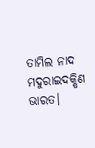ତାମିଲ ନାଦ ମଦୁରାଇଦକ୍ଷିଣ ଭାରତ।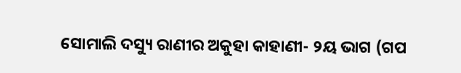ସୋମାଲି ଦସ୍ୟୁ ରାଣୀର ଅକୁହା କାହାଣୀ- ୨ୟ ଭାଗ (ଗପ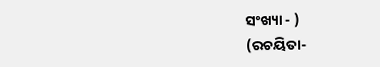ସଂଖ୍ୟା - )
(ରଚୟିତା-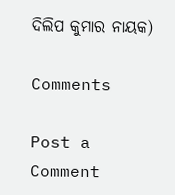ଦିଲିପ କୁମାର ନାୟକ)

Comments

Post a Comment